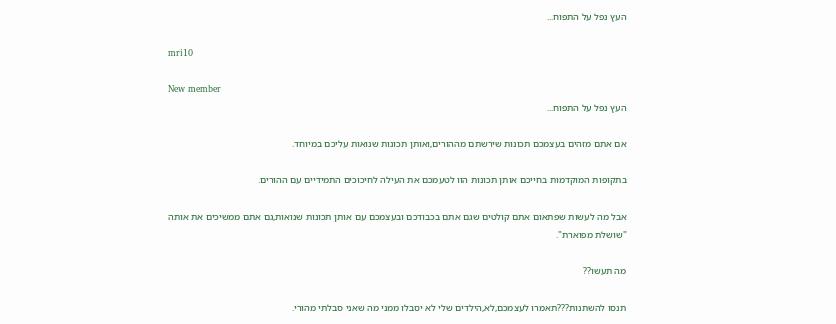העץ נפל על התפוח...

mri10

New member
העץ נפל על התפוח...

אם אתם מזהים בעצמכם תכונות שירשתם מההורים,ואותן תכונות שנואות עליכם במיוחד.

בתקופות המוקדמות בחייכם אותן תכונות הוו לטעמכם את העילה לחיכוכים התמידיים עם ההורים.

אבל מה לעשות שפתאום אתם קולטים שגם אתם בכבודכם ובעצמכם עם אותן תכונות שנואות,גם אתם ממשיכים את אותה "שושלת מפוארת".

מה תעשו??

תנסו להשתנות???תאמרו לעצמכם,לא,הילדים שלי לא יסבלו ממני מה שאני סבלתי מהורי.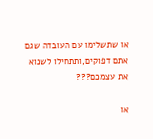או שתשלימו עם העובדה שגם אתם דפוקים,ותתחילו לשנוא את עצמכם???

או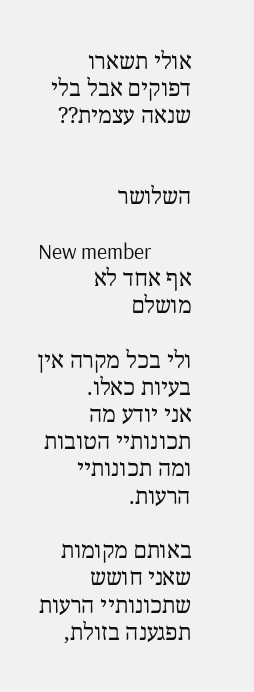אולי תשארו דפוקים אבל בלי שנאה עצמית??


השלושר

New member
אף אחד לא מושלם

ולי בכל מקרה אין בעיות כאלו.
אני יודע מה תכונותיי הטובות ומה תכונותיי הרעות.

באותם מקומות שאני חושש שתכונותיי הרעות תפגענה בזולת,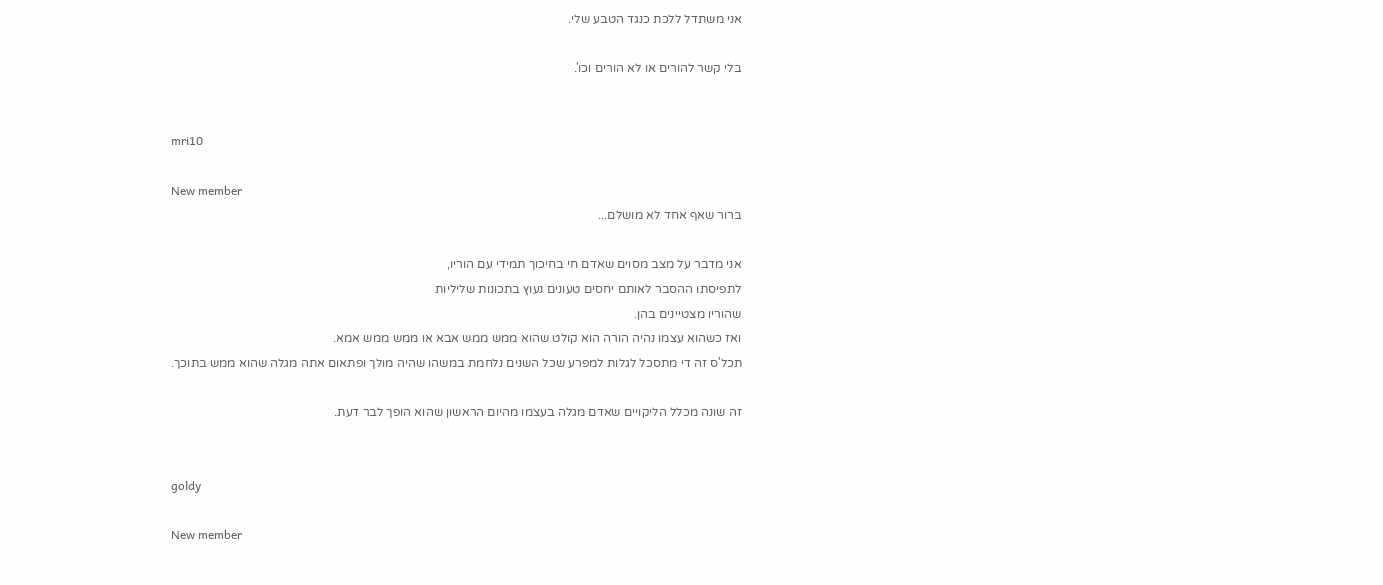אני משתדל ללכת כנגד הטבע שלי.

בלי קשר להורים או לא הורים וכו'.


mri10

New member
ברור שאף אחד לא מושלם...

אני מדבר על מצב מסוים שאדם חי בחיכוך תמידי עם הוריו,
לתפיסתו ההסבר לאותם יחסים טעונים נעוץ בתכונות שליליות
שהוריו מצטיינים בהן.
ואז כשהוא עצמו נהיה הורה הוא קולט שהוא ממש ממש אבא או ממש ממש אמא.
תכל'ס זה די מתסכל לגלות למפרע שכל השנים נלחמת במשהו שהיה מולך ופתאום אתה מגלה שהוא ממש בתוכך.

זה שונה מכלל הליקויים שאדם מגלה בעצמו מהיום הראשון שהוא הופך לבר דעת.


goldy

New member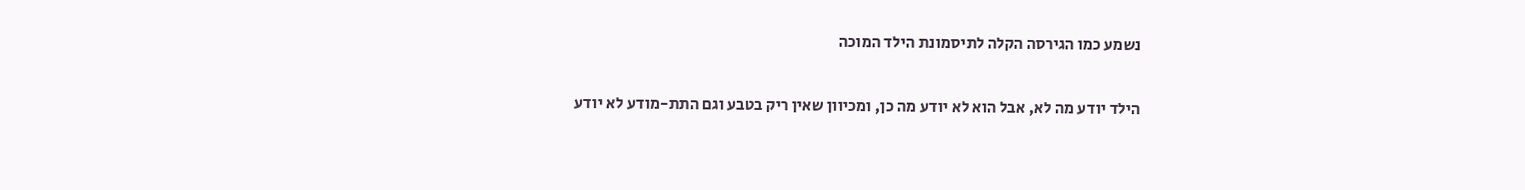נשמע כמו הגירסה הקלה לתיסמונת הילד המוכה

הילד יודע מה לא, אבל הוא לא יודע מה כן, ומכיוון שאין ריק בטבע וגם התת-מודע לא יודע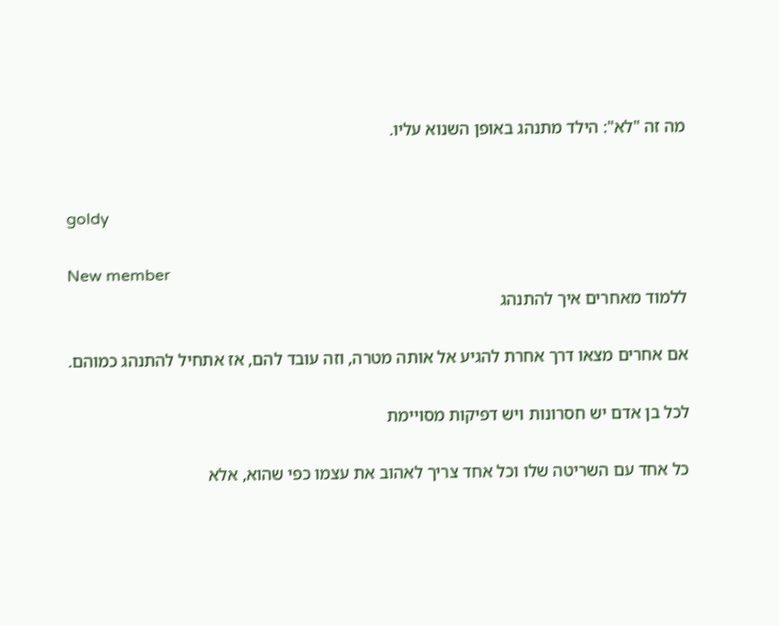מה זה "לא": הילד מתנהג באופן השנוא עליו.


goldy

New member
ללמוד מאחרים איך להתנהג

אם אחרים מצאו דרך אחרת להגיע אל אותה מטרה, וזה עובד להם, אז אתחיל להתנהג כמוהם.

לכל בן אדם יש חסרונות ויש דפיקות מסויימת

כל אחד עם השריטה שלו וכל אחד צריך לאהוב את עצמו כפי שהוא, אלא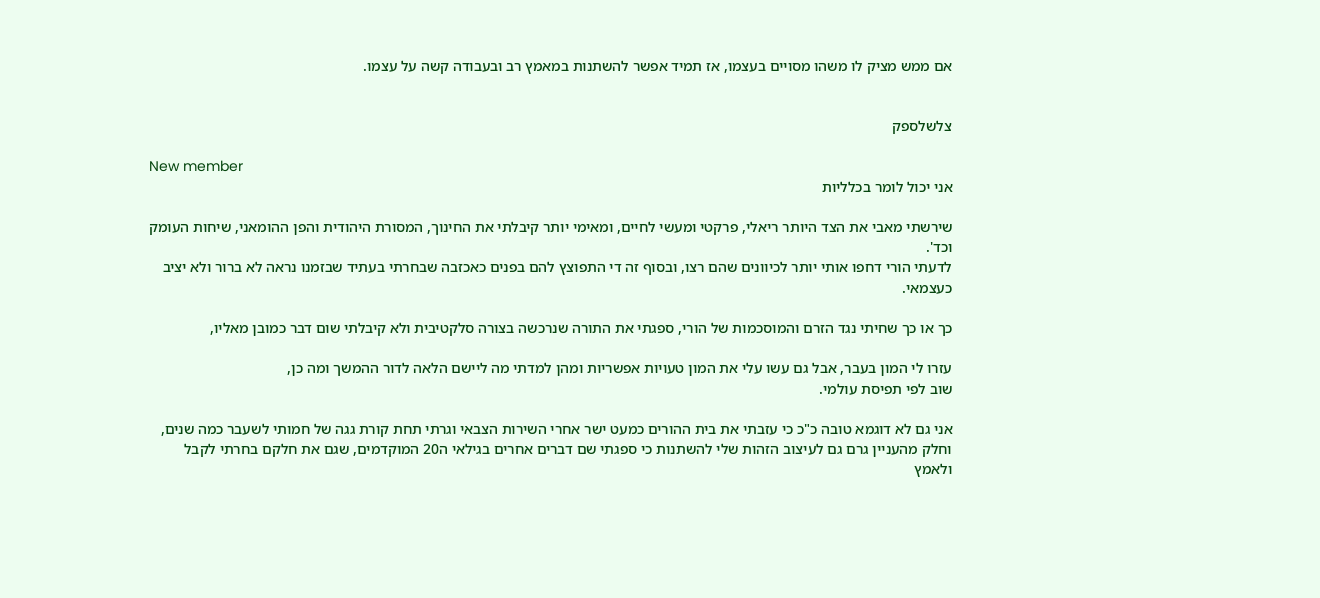אם ממש מציק לו משהו מסויים בעצמו, אז תמיד אפשר להשתנות במאמץ רב ובעבודה קשה על עצמו.


צלשלספק

New member
אני יכול לומר בכלליות

שירשתי מאבי את הצד היותר ריאלי, פרקטי ומעשי לחיים, ומאימי יותר קיבלתי את החינוך, המסורת היהודית והפן ההומאני, שיחות העומק וכד'.
לדעתי הורי דחפו אותי יותר לכיוונים שהם רצו, ובסוף זה די התפוצץ להם בפנים כאכזבה שבחרתי בעתיד שבזמנו נראה לא ברור ולא יציב כעצמאי.

כך או כך שחיתי נגד הזרם והמוסכמות של הורי, ספגתי את התורה שנרכשה בצורה סלקטיבית ולא קיבלתי שום דבר כמובן מאליו,

עזרו לי המון בעבר, אבל גם עשו עלי את המון טעויות אפשריות ומהן למדתי מה ליישם הלאה לדור ההמשך ומה כן,
שוב לפי תפיסת עולמי.

אני גם לא דוגמא טובה כ"כ כי עזבתי את בית ההורים כמעט ישר אחרי השירות הצבאי וגרתי תחת קורת גגה של חמותי לשעבר כמה שנים,
וחלק מהעניין גרם גם לעיצוב הזהות שלי להשתנות כי ספגתי שם דברים אחרים בגילאי ה20 המוקדמים, שגם את חלקם בחרתי לקבל ולאמץ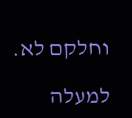וחלקם לא.

למעלה